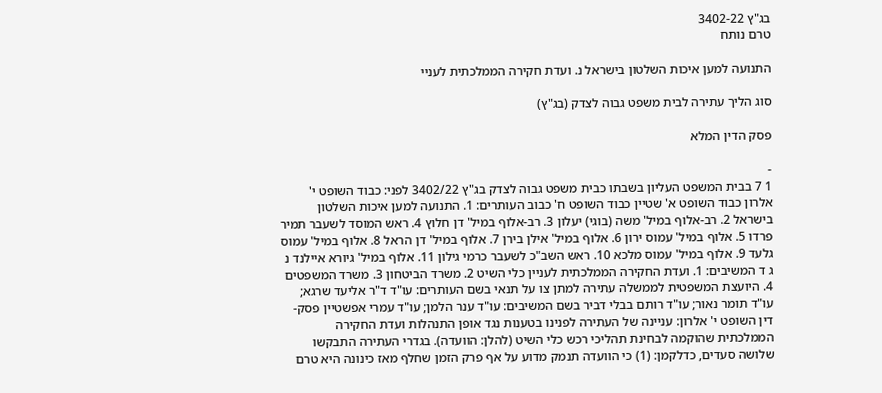בג"ץ 3402-22
טרם נותח

התנועה למען איכות השלטון בישראל נ. ועדת חקירה הממלכתית לעניי

סוג הליך עתירה לבית משפט גבוה לצדק (בג"ץ)

פסק הדין המלא

-
1 7 בבית המשפט העליון בשבתו כבית משפט גבוה לצדק בג"ץ 3402/22 לפני: כבוד השופט י' אלרון כבוד השופט א' שטיין כבוד השופט ח' כבוב העותרים: 1. התנועה למען איכות השלטון בישראל 2. רב-אלוף במיל' משה (בוגי) יעלון 3. רב-אלוף במיל' דן חלוץ 4. ראש המוסד לשעבר תמיר פרדו 5. אלוף במיל' עמוס ירון 6. אלוף במיל' אילן בירן 7. אלוף במיל' דן הראל 8. אלוף במיל' עמוס גלעד 9. אלוף במיל' עמוס מלכא 10. ראש השב"כ לשעבר כרמי גילון 11. אלוף במיל' גיורא איילנד נ ג ד המשיבים: 1. ועדת החקירה הממלכתית לעניין כלי השיט 2. משרד הביטחון 3. משרד המשפטים 4. היועצת המשפטית לממשלה עתירה למתן צו על תנאי בשם העותרים: עו"ד ד"ר אליעד שרגא; עו"ד תומר נאור; עו"ד רותם בבלי דביר בשם המשיבים: עו"ד ענר הלמן; עו"ד עמרי אפשטיין פסק-דין השופט י' אלרון: עניינה של העתירה לפנינו בטענות נגד אופן התנהלות ועדת החקירה הממלכתית שהוקמה לבחינת תהליכי רכש כלי השיט (להלן: הוועדה). בגדרי העתירה התבקשו שלושה סעדים, כדלקמן: (1) כי הוועדה תנמק מדוע על אף פרק הזמן שחלף מאז כינונה היא טרם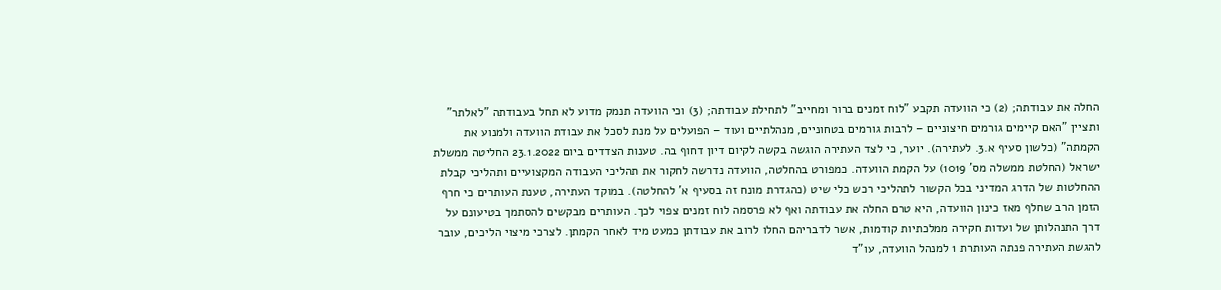החלה את עבודתה; (2) כי הוועדה תקבע "לוח זמנים ברור ומחייב" לתחילת עבודתה; (3) וכי הוועדה תנמק מדוע לא תחל בעבודתה "לאלתר" ותציין "האם קיימים גורמים חיצוניים – לרבות גורמים בטחוניים, מנהלתיים ועוד – הפועלים על מנת לסכל את עבודת הוועדה ולמנוע את הקמתה" (כלשון סעיף א.3. לעתירה). יוער, כי לצד העתירה הוגשה בקשה לקיום דיון דחוף בה. טענות הצדדים ביום 23.1.2022 החליטה ממשלת ישראל (החלטת ממשלה מס' 1019) על הקמת הוועדה. כמפורט בהחלטה, הוועדה נדרשה לחקור את תהליכי העבודה המקצועיים ותהליכי קבלת ההחלטות של הדרג המדיני בכל הקשור לתהליכי רכש כלי שיט (כהגדרת מונח זה בסעיף א' להחלטה). במוקד העתירה, טענת העותרים כי חרף הזמן הרב שחלף מאז כינון הוועדה, היא טרם החלה את עבודתה ואף לא פרסמה לוח זמנים צפוי לכך. העותרים מבקשים להסתמך בטיעונם על דרך התנהלותן של ועדות חקירה ממלכתיות קודמות, אשר לדבריהם החלו לרוב את עבודתן כמעט מיד לאחר הקמתן. לצרכי מיצוי הליכים, עובר להגשת העתירה פנתה העותרת 1 למנהל הוועדה, עו"ד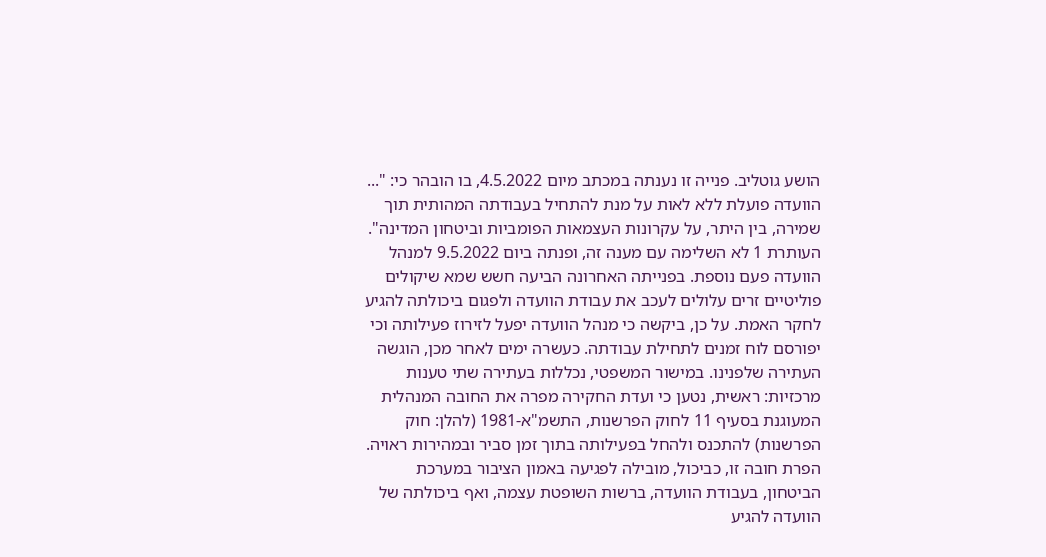הושע גוטליב. פנייה זו נענתה במכתב מיום 4.5.2022, בו הובהר כי: "... הוועדה פועלת ללא לאות על מנת להתחיל בעבודתה המהותית תוך שמירה, בין היתר, על עקרונות העצמאות הפומביות וביטחון המדינה". העותרת 1 לא השלימה עם מענה זה, ופנתה ביום 9.5.2022 למנהל הוועדה פעם נוספת. בפנייתה האחרונה הביעה חשש שמא שיקולים פוליטיים זרים עלולים לעכב את עבודת הוועדה ולפגום ביכולתה להגיע לחקר האמת. על כן, ביקשה כי מנהל הוועדה יפעל לזירוז פעילותה וכי יפורסם לוח זמנים לתחילת עבודתה. כעשרה ימים לאחר מכן, הוגשה העתירה שלפנינו. במישור המשפטי, נכללות בעתירה שתי טענות מרכזיות: ראשית, נטען כי ועדת החקירה מפרה את החובה המנהלית המעוגנת בסעיף 11 לחוק הפרשנות, התשמ"א-1981 (להלן: חוק הפרשנות) להתכנס ולהחל בפעילותה בתוך זמן סביר ובמהירות ראויה. הפרת חובה זו, כביכול, מובילה לפגיעה באמון הציבור במערכת הביטחון, בעבודת הוועדה, ברשות השופטת עצמה, ואף ביכולתה של הוועדה להגיע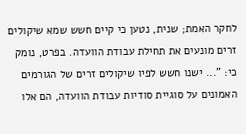לחקר האמת; שנית, נטען כי קיים חשש שמא שיקולים זרים מונעים את תחילת עבודת הוועדה. בפרט, נומק כי: "... ישנו חשש לפיו שיקולים זרים של הגורמים האמונים על סוגיית סודיות עבודת הוועדה, הם אלו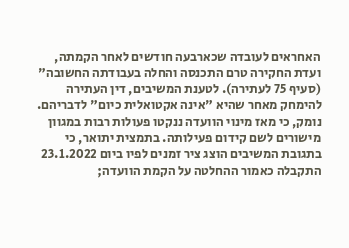האחראים לעובדה שכארבעה חודשים לאחר הקמתה, ועדת החקירה טרם התכנסה והחלה בעבודתה החשובה" (סעיף 75 לעתירה). לטענת המשיבים, דין העתירה להימחק מאחר שהיא "אינה אקטואלית כיום" לדבריהם. נומק, כי מאז מינוי הוועדה ננקטו פעולות רבות במגוון מישורים לשם קידום פעילותה. בתמצית יתואר, כי בתגובת המשיבים הוצג ציר זמנים לפיו ביום 23.1.2022 התקבלה כאמור ההחלטה על הקמת הוועדה;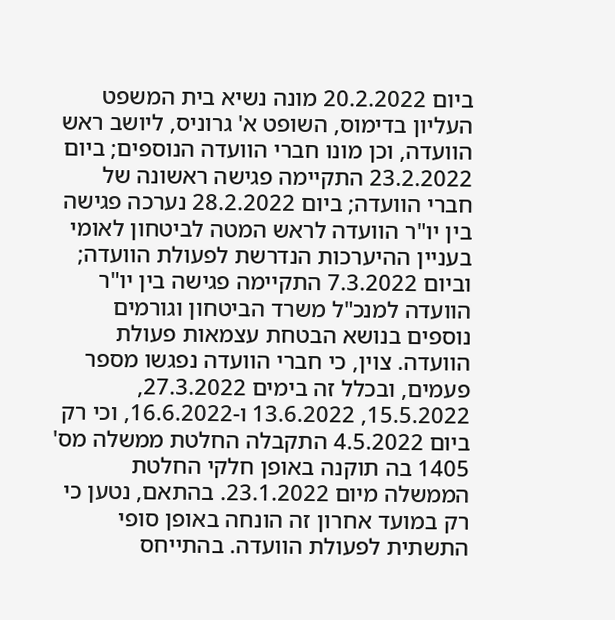ביום 20.2.2022 מונה נשיא בית המשפט העליון בדימוס, השופט א' גרוניס, ליושב ראש הוועדה, וכן מונו חברי הוועדה הנוספים; ביום 23.2.2022 התקיימה פגישה ראשונה של חברי הוועדה; ביום 28.2.2022 נערכה פגישה בין יו"ר הוועדה לראש המטה לביטחון לאומי בעניין ההיערכות הנדרשת לפעולת הוועדה; וביום 7.3.2022 התקיימה פגישה בין יו"ר הוועדה למנכ"ל משרד הביטחון וגורמים נוספים בנושא הבטחת עצמאות פעולת הוועדה. צוין, כי חברי הוועדה נפגשו מספר פעמים, ובכלל זה בימים 27.3.2022, 15.5.2022, 13.6.2022 ו-16.6.2022, וכי רק ביום 4.5.2022 התקבלה החלטת ממשלה מס' 1405 בה תוקנה באופן חלקי החלטת הממשלה מיום 23.1.2022. בהתאם, נטען כי רק במועד אחרון זה הונחה באופן סופי התשתית לפעולת הוועדה. בהתייחס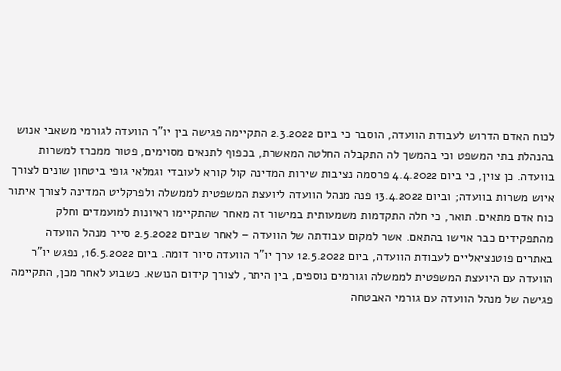לכוח האדם הדרוש לעבודת הוועדה, הוסבר כי ביום 2.3.2022 התקיימה פגישה בין יו"ר הוועדה לגורמי משאבי אנוש בהנהלת בתי המשפט וכי בהמשך לה התקבלה החלטה המאשרת, בכפוף לתנאים מסוימים, פטור ממכרז למשרות בוועדה. כן צוין, כי ביום 4.4.2022 פרסמה נציבות שירות המדינה קול קורא לעובדי וגמלאי גופי ביטחון שונים לצורך איוש משרות בוועדה; וביום 13.4.2022 פנה מנהל הוועדה ליועצת המשפטית לממשלה ולפרקליט המדינה לצורך איתור כוח אדם מתאים. תואר, כי חלה התקדמות משמעותית במישור זה מאחר שהתקיימו ראיונות למועמדים וחלק מהתפקידים כבר אוישו בהתאם. אשר למקום עבודתה של הוועדה – לאחר שביום 2.5.2022 סייר מנהל הוועדה באתרים פוטנציאליים לעבודת הוועדה, ביום 12.5.2022 ערך יו"ר הוועדה סיור דומה. ביום 16.5.2022, נפגש יו"ר הוועדה עם היועצת המשפטית לממשלה וגורמים נוספים, בין היתר, לצורך קידום הנושא. כשבוע לאחר מכן, התקיימה פגישה של מנהל הוועדה עם גורמי האבטחה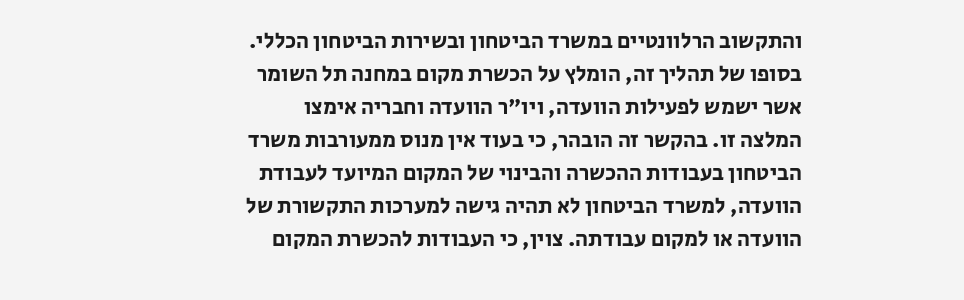והתקשוב הרלוונטיים במשרד הביטחון ובשירות הביטחון הכללי. בסופו של תהליך זה, הומלץ על הכשרת מקום במחנה תל השומר אשר ישמש לפעילות הוועדה, ויו"ר הוועדה וחבריה אימצו המלצה זו. בהקשר זה הובהר, כי בעוד אין מנוס ממעורבות משרד הביטחון בעבודות ההכשרה והבינוי של המקום המיועד לעבודת הוועדה, למשרד הביטחון לא תהיה גישה למערכות התקשורת של הוועדה או למקום עבודתה. צוין, כי העבודות להכשרת המקום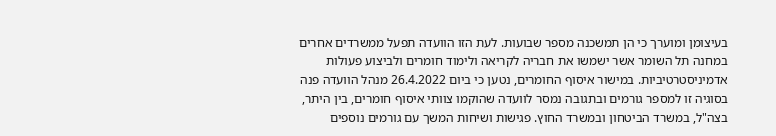בעיצומן ומוערך כי הן תמשכנה מספר שבועות. לעת הזו הוועדה תפעל ממשרדים אחרים במחנה תל השומר אשר ישמשו את חבריה לקריאה ולימוד חומרים ולביצוע פעולות אדמיניסטרטיביות. במישור איסוף החומרים, נטען כי ביום 26.4.2022 מנהל הוועדה פנה בסוגיה זו למספר גורמים ובתגובה נמסר לוועדה שהוקמו צוותי איסוף חומרים, בין היתר, בצה"ל, במשרד הביטחון ובמשרד החוץ. פגישות ושיחות המשך עם גורמים נוספים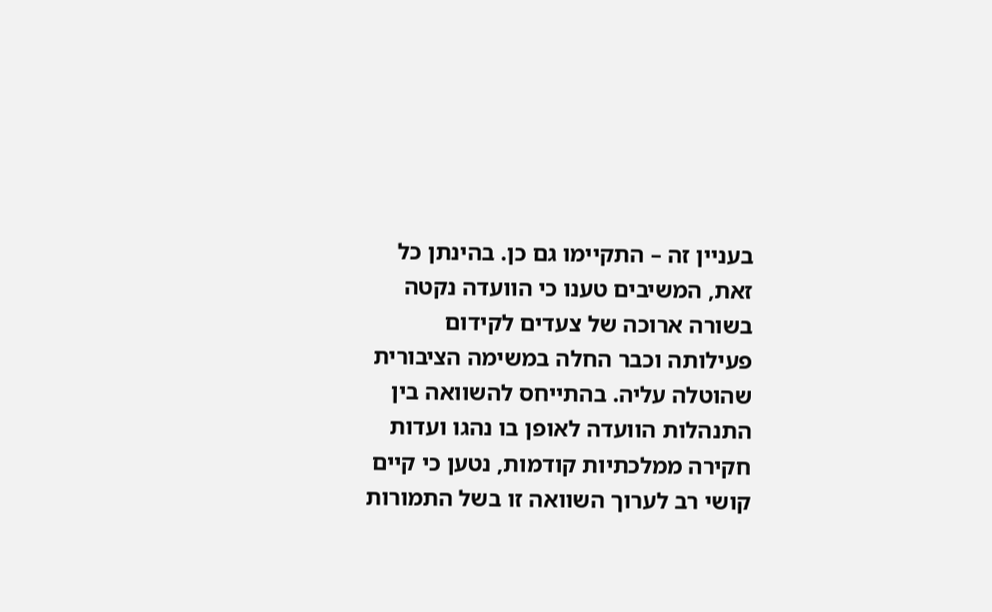בעניין זה – התקיימו גם כן. בהינתן כל זאת, המשיבים טענו כי הוועדה נקטה בשורה ארוכה של צעדים לקידום פעילותה וכבר החלה במשימה הציבורית שהוטלה עליה. בהתייחס להשוואה בין התנהלות הוועדה לאופן בו נהגו ועדות חקירה ממלכתיות קודמות, נטען כי קיים קושי רב לערוך השוואה זו בשל התמורות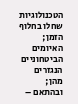הטכנולוגיות שחלו בחלוף הזמן; האיומים הביטחוניים הנגזרים מהן; ובהתאם –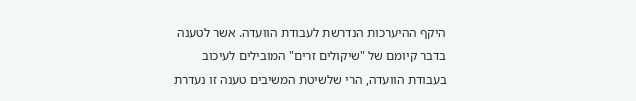היקף ההיערכות הנדרשת לעבודת הוועדה. אשר לטענה בדבר קיומם של "שיקולים זרים" המובילים לעיכוב בעבודת הוועדה, הרי שלשיטת המשיבים טענה זו נעדרת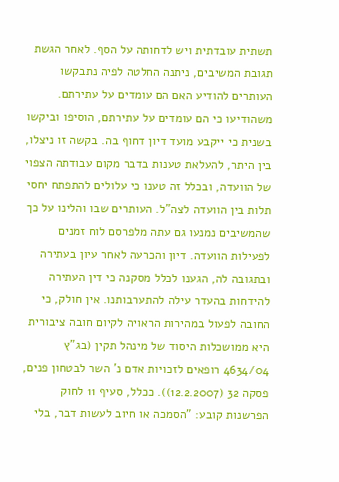תשתית עובדתית ויש לדחותה על הסף. לאחר הגשת תגובת המשיבים, ניתנה החלטה לפיה נתבקשו העותרים להודיע האם הם עומדים על עתירתם. משהודיעו כי הם עומדים על עתירתם, הוסיפו וביקשו בשנית כי ייקבע מועד דיון דחוף בה. בקשה זו ניצלו, בין היתר, להעלאת טענות בדבר מקום עבודתה הצפוי של הוועדה, ובכלל זה טענו כי עלולים להתפתח יחסי תלות בין הוועדה לצה"ל. העותרים שבו והלינו על כך שהמשיבים נמנעו גם עתה מלפרסם לוח זמנים לפעילות הוועדה. דיון והכרעה לאחר עיון בעתירה ובתגובה לה, הגענו לכלל מסקנה כי דין העתירה להידחות בהעדר עילה להתערבותנו. אין חולק, כי החובה לפעול במהירות הראויה לקיום חובה ציבורית היא ממושכלות היסוד של מינהל תקין (בג"ץ 4634/04 רופאים לזכויות אדם נ' השר לבטחון פנים, פסקה 32 (12.2.2007)). ככלל, סעיף 11 לחוק הפרשנות קובע: "הסמכה או חיוב לעשות דבר, בלי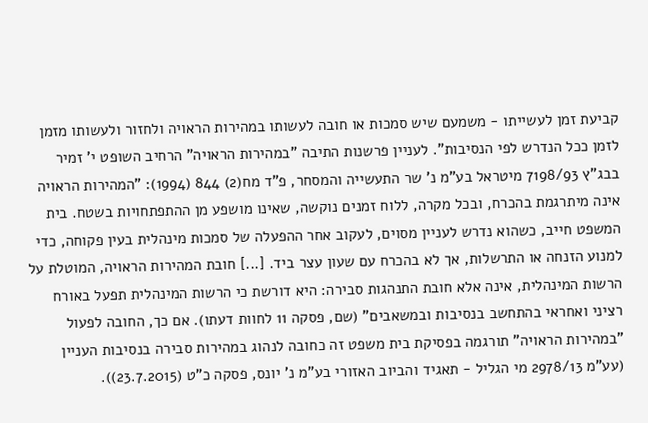קביעת זמן לעשייתו - משמעם שיש סמכות או חובה לעשותו במהירות הראויה ולחזור ולעשותו מזמן לזמן ככל הנדרש לפי הנסיבות". לעניין פרשנות התיבה "במהירות הראויה" הרחיב השופט י' זמיר בבג"ץ 7198/93 מיטראל בע"מ נ' שר התעשייה והמסחר, פ"ד מח(2) 844 (1994): "המהירות הראויה אינה מיתרגמת בהכרח, ובכל מקרה, ללוח זמנים נוקשה, שאינו מושפע מן ההתפתחויות בשטח. בית המשפט חייב, כשהוא נדרש לעניין מסוים, לעקוב אחר ההפעלה של סמכות מינהלית בעין פקוחה, כדי למנוע הזנחה או התרשלות, אך לא בהכרח עם שעון עצר ביד. [...] חובת המהירות הראויה, המוטלת על הרשות המינהלית, אינה אלא חובת התנהגות סבירה: היא דורשת כי הרשות המינהלית תפעל באורח רציני ואחראי בהתחשב בנסיבות ובמשאבים" (שם, פסקה 11 לחוות דעתו). אם כך, החובה לפעול "במהירות הראויה" תורגמה בפסיקת בית משפט זה כחובה לנהוג במהירות סבירה בנסיבות העניין (עע"מ 2978/13 מי הגליל - תאגיד והביוב האזורי בע"מ נ' יונס, פסקה כ"ט (23.7.2015)).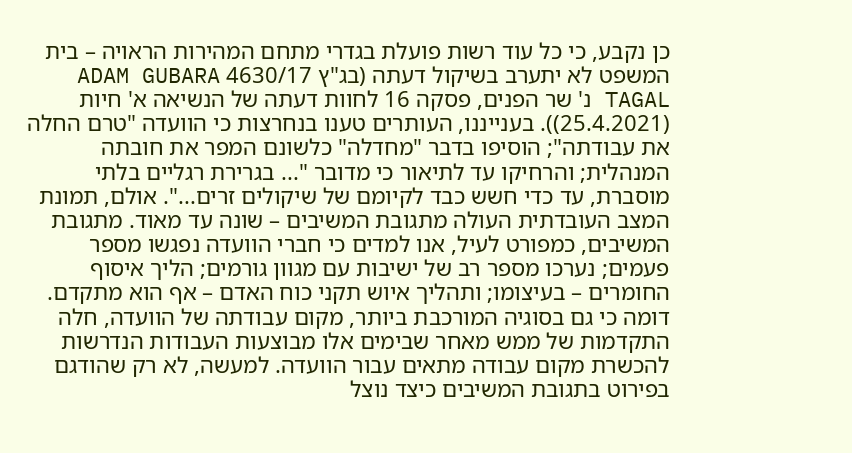כן נקבע, כי כל עוד רשות פועלת בגדרי מתחם המהירות הראויה – בית המשפט לא יתערב בשיקול דעתה (בג"ץ 4630/17 ADAM GUBARA TAGAL נ' שר הפנים, פסקה 16 לחוות דעתה של הנשיאה א' חיות (25.4.2021)). בענייננו, העותרים טענו בנחרצות כי הוועדה "טרם החלה את עבודתה"; הוסיפו בדבר "מחדלה" כלשונם המפר את חובתה המנהלית; והרחיקו עד לתיאור כי מדובר "... בגרירת רגליים בלתי מוסברת, עד כדי חשש כבד לקיומם של שיקולים זרים...". אולם, תמונת המצב העובדתית העולה מתגובת המשיבים – שונה עד מאוד. מתגובת המשיבים, כמפורט לעיל, אנו למדים כי חברי הוועדה נפגשו מספר פעמים; נערכו מספר רב של ישיבות עם מגוון גורמים; הליך איסוף החומרים – בעיצומו; ותהליך איוש תקני כוח האדם – אף הוא מתקדם. דומה כי גם בסוגיה המורכבת ביותר, מקום עבודתה של הוועדה, חלה התקדמות של ממש מאחר שבימים אלו מבוצעות העבודות הנדרשות להכשרת מקום עבודה מתאים עבור הוועדה. למעשה, לא רק שהודגם בפירוט בתגובת המשיבים כיצד נוצל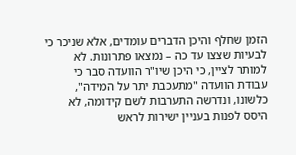הזמן שחלף והיכן הדברים עומדים, אלא שניכר כי לבעיות שצצו עד כה – נמצאו פתרונות. לא למותר לציין, כי היכן שיו"ר הוועדה סבר כי עבודת הוועדה "מתעכבת יתר על המידה", כלשונו, ונדרשה התערבות לשם קידומה, לא היסס לפנות בעניין ישירות לראש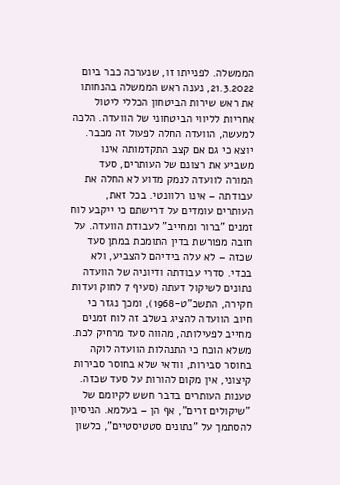הממשלה. לפנייתו זו, שנערכה כבר ביום 21.3.2022, נענה ראש הממשלה בהנחותו את ראש שירות הביטחון הכללי ליטול אחריות לליווי הביטחוני של הוועדה. הלכה למעשה, הוועדה החלה לפעול זה מכבר. יוצא כי גם אם קצב התקדמותה אינו משביע את רצונם של העותרים, סעד המורה לוועדה לנמק מדוע לא החלה את עבודתה – אינו רלוונטי. בכל זאת, העותרים עומדים על דרישתם כי ייקבע לוח זמנים "ברור ומחייב" לעבודת הוועדה. על חובה מפורשת בדין התומכת במתן סעד שכזה – לא עלה בידיהם להצביע, ולא בכדי. סדרי עבודתה ודיוניה של הוועדה נתונים לשיקול דעתה (סעיף 7 לחוק ועדות חקירה, התשכ"ט-1968), ומכך נגזר כי חיוב הוועדה להציג בשלב זה לוח זמנים מחייב לפעילותה, מהווה סעד מרחיק לכת. משלא הוכח כי התנהלות הוועדה לוקה בחוסר סבירות, וודאי שלא בחוסר סבירות קיצוני, אין מקום להורות על סעד שכזה. טענות העותרים בדבר חשש לקיומם של "שיקולים זרים", אף הן – בעלמא. הניסיון להסתמך על "נתונים סטטיסטיים", כלשון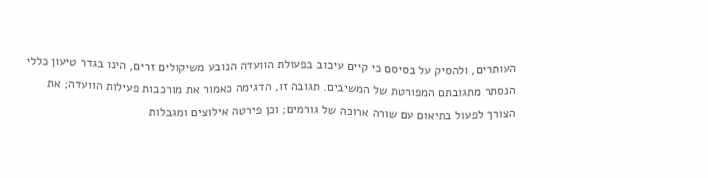העותרים, ולהסיק על בסיסם כי קיים עיכוב בפעולת הוועדה הנובע משיקולים זרים, הינו בגדר טיעון כללי הנסתר מתגובתם המפורטת של המשיבים. תגובה זו, הדגימה כאמור את מורכבות פעילות הוועדה; את הצורך לפעול בתיאום עם שורה ארוכה של גורמים; וכן פירטה אילוצים ומגבלות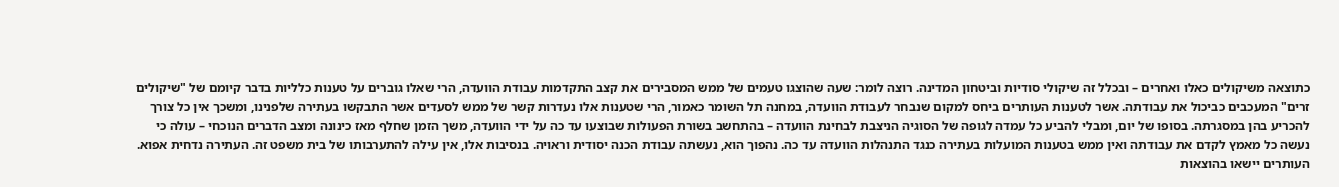כתוצאה משיקולים כאלו ואחרים – ובכלל זה שיקולי סודיות וביטחון המדינה. רוצה לומר: שעה שהוצגו טעמים של ממש המסבירים את קצב התקדמות עבודת הוועדה, הרי שאלו גוברים על טענות כלליות בדבר קיומם של "שיקולים זרים" המעכבים כביכול את עבודתה. אשר לטענות העותרים ביחס למקום שנבחר לעבודת הוועדה, במחנה תל השומר כאמור, הרי שטענות אלו נעדרות קשר של ממש לסעדים אשר התבקשו בעתירה שלפנינו, ומשכך אין כל צורך להכריע בהן במסגרתה. בסופו של יום, ומבלי להביע כל עמדה לגופה של הסוגיה הניצבת לבחינת הוועדה – בהתחשב בשורת הפעולות שבוצעו עד כה על ידי הוועדה, משך הזמן שחלף מאז כינונה ומצב הדברים הנוכחי – עולה כי נעשה כל מאמץ לקדם את עבודתה ואין ממש בטענות המועלות בעתירה כנגד התנהלות הוועדה עד כה. נהפוך הוא, נעשתה עבודת הכנה יסודית וראויה. בנסיבות אלו, אין עילה להתערבותו של בית משפט זה. העתירה נדחית אפוא. העותרים יישאו בהוצאות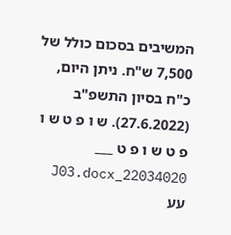המשיבים בסכום כולל של 7,500 ש"ח. ניתן היום, כ"ח בסיון התשפ"ב (27.6.2022). ש ו פ ט ש ו פ ט ש ו פ ט ___ 22034020_J03.docx עע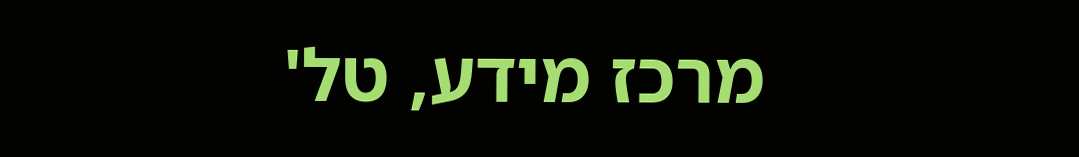מרכז מידע, טל'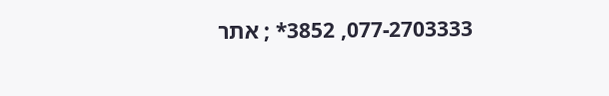077-2703333, 3852* ; אתר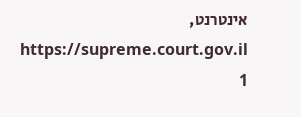אינטרנט, https://supreme.court.gov.il 1